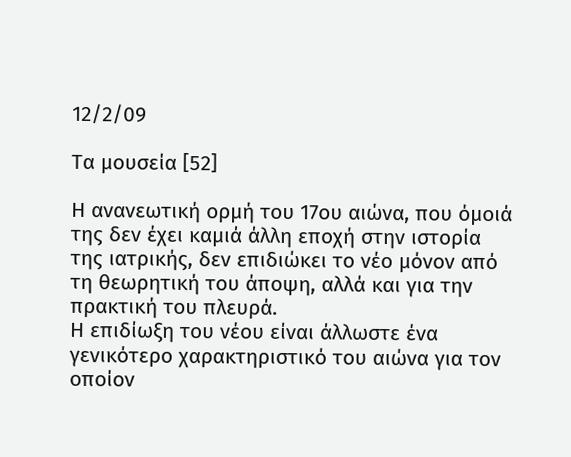12/2/09

Τα μουσεία [52]

Η ανανεωτική ορμή του 17ου αιώνα, που όμοιά της δεν έχει καμιά άλλη εποχή στην ιστορία της ιατρικής, δεν επιδιώκει το νέο μόνον από τη θεωρητική του άποψη, αλλά και για την πρακτική του πλευρά.
Η επιδίωξη του νέου είναι άλλωστε ένα γενικότερο χαρακτηριστικό του αιώνα για τον οποίον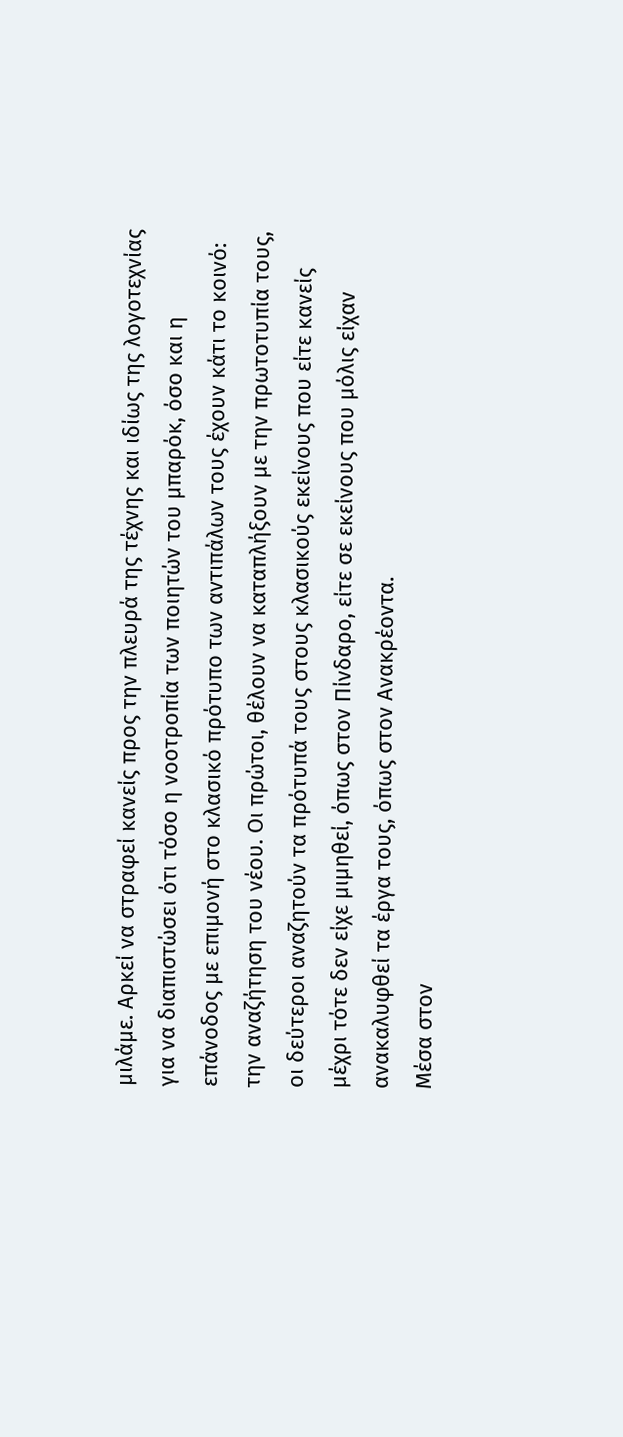μιλάμε. Αρκεί να στραφεί κανείς προς την πλευρά της τέχνης και ιδίως της λογοτεχνίας για να διαπιστώσει ότι τόσο η νοοτροπία των ποιητών του μπαρόκ, όσο και η επάνοδος με επιμονή στο κλασικό πρότυπο των αντιπάλων τους έχουν κάτι το κοινό: την αναζήτηση του νέου. Οι πρώτοι, θέλουν να καταπλήξουν με την πρωτοτυπία τους, οι δεύτεροι αναζητούν τα πρότυπά τους στους κλασικούς εκείνους που είτε κανείς μέχρι τότε δεν είχε μιμηθεί, όπως στον Πίνδαρο, είτε σε εκείνους που μόλις είχαν ανακαλυφθεί τα έργα τους, όπως στον Ανακρέοντα.
Μέσα στον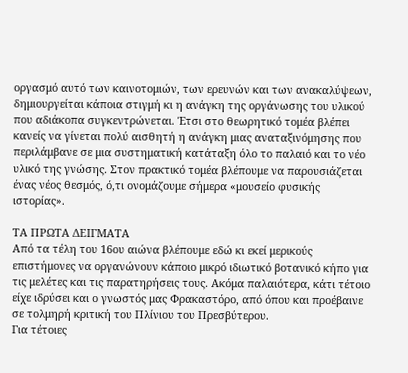οργασμό αυτό των καινοτομιών, των ερευνών και των ανακαλύψεων, δημιουργείται κάποια στιγμή κι η ανάγκη της οργάνωσης του υλικού που αδιάκοπα συγκεντρώνεται. Έτσι στο θεωρητικό τομέα βλέπει κανείς να γίνεται πολύ αισθητή η ανάγκη μιας αναταξινόμησης που περιλάμβανε σε μια συστηματική κατάταξη όλο το παλαιό και το νέο υλικό της γνώσης. Στον πρακτικό τομέα βλέπουμε να παρουσιάζεται ένας νέος θεσμός, ό,τι ονομάζουμε σήμερα «μουσείο φυσικής ιστορίας».

ΤΑ ΠΡΩΤΑ ΔΕΙΓΜΑΤΑ
Από τα τέλη του 16ου αιώνα βλέπουμε εδώ κι εκεί μερικούς επιστήμονες να οργανώνουν κάποιο μικρό ιδιωτικό βοτανικό κήπο για τις μελέτες και τις παρατηρήσεις τους. Ακόμα παλαιότερα, κάτι τέτοιο είχε ιδρύσει και ο γνωστός μας Φρακαστόρο, από όπου και προέβαινε σε τολμηρή κριτική του Πλίνιου του Πρεσβύτερου.
Για τέτοιες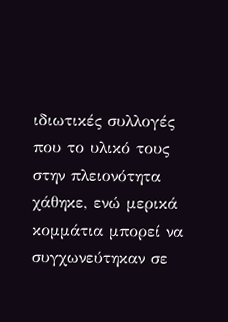ιδιωτικές συλλογές που το υλικό τους στην πλειονότητα χάθηκε, ενώ μερικά κομμάτια μπορεί να συγχωνεύτηκαν σε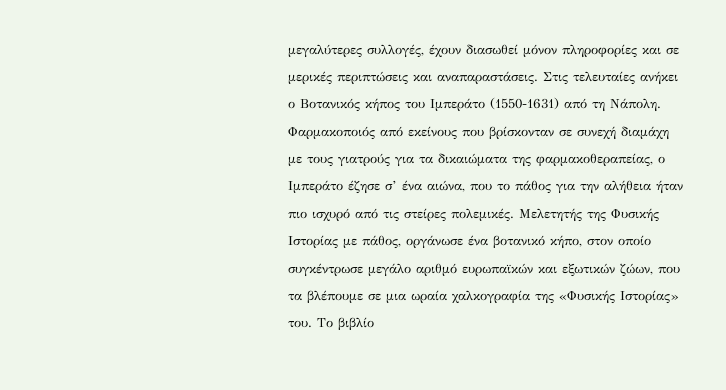μεγαλύτερες συλλογές, έχουν διασωθεί μόνον πληροφορίες και σε μερικές περιπτώσεις και αναπαραστάσεις. Στις τελευταίες ανήκει ο Βοτανικός κήπος του Ιμπεράτο (1550-1631) από τη Νάπολη. Φαρμακοποιός από εκείνους που βρίσκονταν σε συνεχή διαμάχη με τους γιατρούς για τα δικαιώματα της φαρμακοθεραπείας, ο Ιμπεράτο έζησε σ’ ένα αιώνα, που το πάθος για την αλήθεια ήταν πιο ισχυρό από τις στείρες πολεμικές. Μελετητής της Φυσικής Ιστορίας με πάθος, οργάνωσε ένα βοτανικό κήπο, στον οποίο συγκέντρωσε μεγάλο αριθμό ευρωπαϊκών και εξωτικών ζώων, που τα βλέπουμε σε μια ωραία χαλκογραφία της «Φυσικής Ιστορίας» του. Το βιβλίο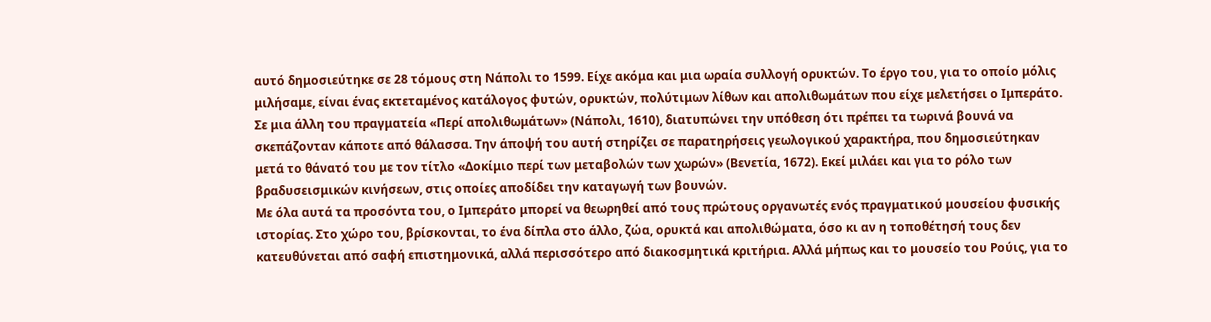αυτό δημοσιεύτηκε σε 28 τόμους στη Νάπολι το 1599. Είχε ακόμα και μια ωραία συλλογή ορυκτών. Το έργο του, για το οποίο μόλις μιλήσαμε, είναι ένας εκτεταμένος κατάλογος φυτών, ορυκτών, πολύτιμων λίθων και απολιθωμάτων που είχε μελετήσει ο Ιμπεράτο.
Σε μια άλλη του πραγματεία «Περί απολιθωμάτων» (Νάπολι, 1610), διατυπώνει την υπόθεση ότι πρέπει τα τωρινά βουνά να σκεπάζονταν κάποτε από θάλασσα. Την άποψή του αυτή στηρίζει σε παρατηρήσεις γεωλογικού χαρακτήρα, που δημοσιεύτηκαν μετά το θάνατό του με τον τίτλο «Δοκίμιο περί των μεταβολών των χωρών» (Βενετία, 1672). Εκεί μιλάει και για το ρόλο των βραδυσεισμικών κινήσεων, στις οποίες αποδίδει την καταγωγή των βουνών.
Με όλα αυτά τα προσόντα του, ο Ιμπεράτο μπορεί να θεωρηθεί από τους πρώτους οργανωτές ενός πραγματικού μουσείου φυσικής ιστορίας. Στο χώρο του, βρίσκονται, το ένα δίπλα στο άλλο, ζώα, ορυκτά και απολιθώματα, όσο κι αν η τοποθέτησή τους δεν κατευθύνεται από σαφή επιστημονικά, αλλά περισσότερο από διακοσμητικά κριτήρια. Αλλά μήπως και το μουσείο του Ρούις, για το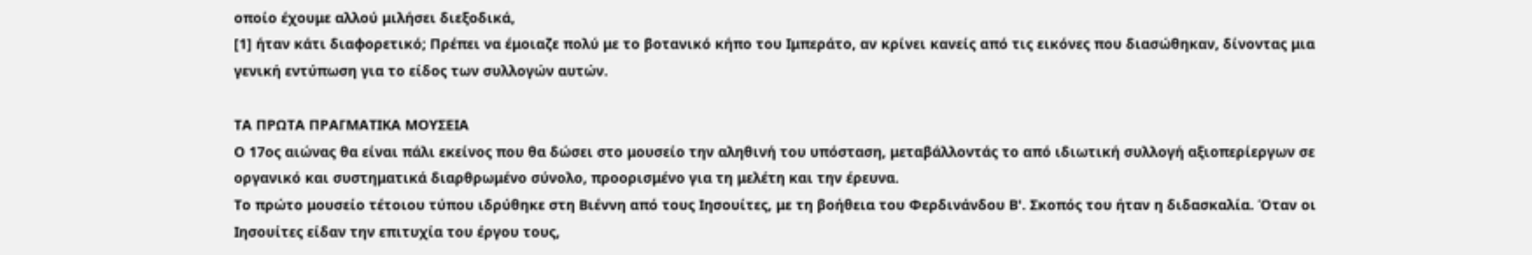οποίο έχουμε αλλού μιλήσει διεξοδικά,
[1] ήταν κάτι διαφορετικό; Πρέπει να έμοιαζε πολύ με το βοτανικό κήπο του Ιμπεράτο, αν κρίνει κανείς από τις εικόνες που διασώθηκαν, δίνοντας μια γενική εντύπωση για το είδος των συλλογών αυτών.

ΤΑ ΠΡΩΤΑ ΠΡΑΓΜΑΤΙΚΑ ΜΟΥΣΕΙΑ
Ο 17ος αιώνας θα είναι πάλι εκείνος που θα δώσει στο μουσείο την αληθινή του υπόσταση, μεταβάλλοντάς το από ιδιωτική συλλογή αξιοπερίεργων σε οργανικό και συστηματικά διαρθρωμένο σύνολο, προορισμένο για τη μελέτη και την έρευνα.
Το πρώτο μουσείο τέτοιου τύπου ιδρύθηκε στη Βιέννη από τους Ιησουίτες, με τη βοήθεια του Φερδινάνδου Β'. Σκοπός του ήταν η διδασκαλία. Όταν οι Ιησουίτες είδαν την επιτυχία του έργου τους,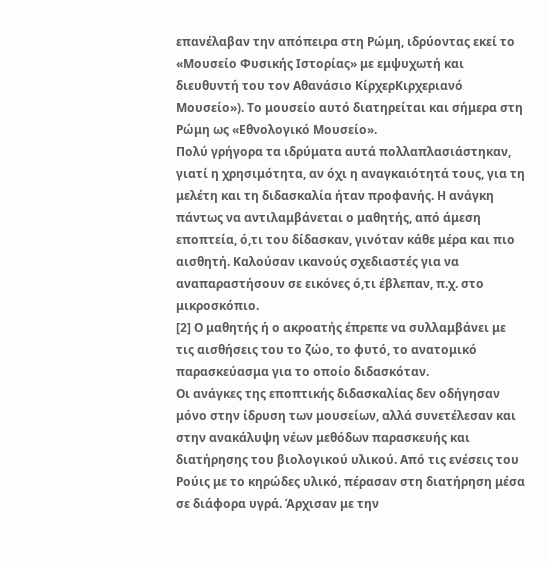επανέλαβαν την απόπειρα στη Ρώμη, ιδρύοντας εκεί το «Μουσείο Φυσικής Ιστορίας» με εμψυχωτή και διευθυντή του τον Αθανάσιο ΚίρχερΚιρχεριανό Μουσείο»). Το μουσείο αυτό διατηρείται και σήμερα στη Ρώμη ως «Εθνολογικό Μουσείο».
Πολύ γρήγορα τα ιδρύματα αυτά πολλαπλασιάστηκαν, γιατί η χρησιμότητα, αν όχι η αναγκαιότητά τους, για τη μελέτη και τη διδασκαλία ήταν προφανής. Η ανάγκη πάντως να αντιλαμβάνεται ο μαθητής, από άμεση εποπτεία, ό,τι του δίδασκαν, γινόταν κάθε μέρα και πιο αισθητή. Καλούσαν ικανούς σχεδιαστές για να αναπαραστήσουν σε εικόνες ό,τι έβλεπαν, π.χ. στο μικροσκόπιο.
[2] Ο μαθητής ή ο ακροατής έπρεπε να συλλαμβάνει με τις αισθήσεις του το ζώο, το φυτό, το ανατομικό παρασκεύασμα για το οποίο διδασκόταν.
Οι ανάγκες της εποπτικής διδασκαλίας δεν οδήγησαν μόνο στην ίδρυση των μουσείων, αλλά συνετέλεσαν και στην ανακάλυψη νέων μεθόδων παρασκευής και διατήρησης του βιολογικού υλικού. Από τις ενέσεις του Ρούις με το κηρώδες υλικό, πέρασαν στη διατήρηση μέσα σε διάφορα υγρά. Άρχισαν με την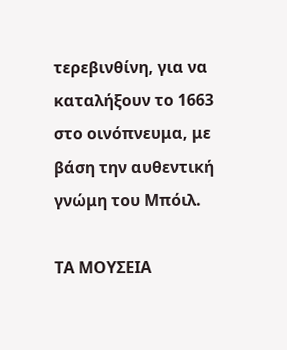τερεβινθίνη, για να καταλήξουν το 1663 στο οινόπνευμα, με βάση την αυθεντική γνώμη του Μπόιλ.

ΤΑ ΜΟΥΣΕΙΑ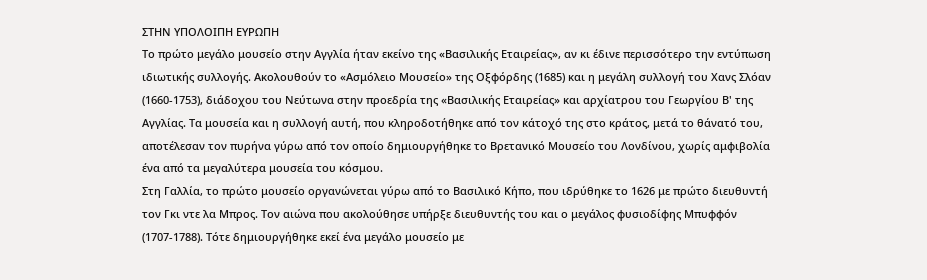ΣΤΗΝ ΥΠΟΛΟΙΠΗ ΕΥΡΩΠΗ
Το πρώτο μεγάλο μουσείο στην Αγγλία ήταν εκείνο της «Βασιλικής Εταιρείας», αν κι έδινε περισσότερο την εντύπωση ιδιωτικής συλλογής. Ακολουθούν το «Ασμόλειο Μουσείο» της Οξφόρδης (1685) και η μεγάλη συλλογή του Χανς Σλόαν (1660-1753), διάδοχου του Νεύτωνα στην προεδρία της «Βασιλικής Εταιρείας» και αρχίατρου του Γεωργίου Β' της Αγγλίας. Τα μουσεία και η συλλογή αυτή, που κληροδοτήθηκε από τον κάτοχό της στο κράτος, μετά το θάνατό του, αποτέλεσαν τον πυρήνα γύρω από τον οποίο δημιουργήθηκε το Βρετανικό Μουσείο του Λονδίνου, χωρίς αμφιβολία ένα από τα μεγαλύτερα μουσεία του κόσμου.
Στη Γαλλία, το πρώτο μουσείο οργανώνεται γύρω από το Βασιλικό Κήπο, που ιδρύθηκε το 1626 με πρώτο διευθυντή τον Γκι ντε λα Μπρος. Τον αιώνα που ακολούθησε υπήρξε διευθυντής του και ο μεγάλος φυσιοδίφης Μπυφφόν (1707-1788). Τότε δημιουργήθηκε εκεί ένα μεγάλο μουσείο με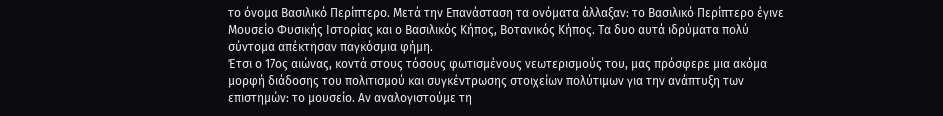το όνομα Βασιλικό Περίπτερο. Μετά την Επανάσταση τα ονόματα άλλαξαν: το Βασιλικό Περίπτερο έγινε Μουσείο Φυσικής Ιστορίας και ο Βασιλικός Κήπος, Βοτανικός Κήπος. Τα δυο αυτά ιδρύματα πολύ σύντομα απέκτησαν παγκόσμια φήμη.
Έτσι ο 17ος αιώνας, κοντά στους τόσους φωτισμένους νεωτερισμούς του, μας πρόσφερε μια ακόμα μορφή διάδοσης του πολιτισμού και συγκέντρωσης στοιχείων πολύτιμων για την ανάπτυξη των επιστημών: το μουσείο. Αν αναλογιστούμε τη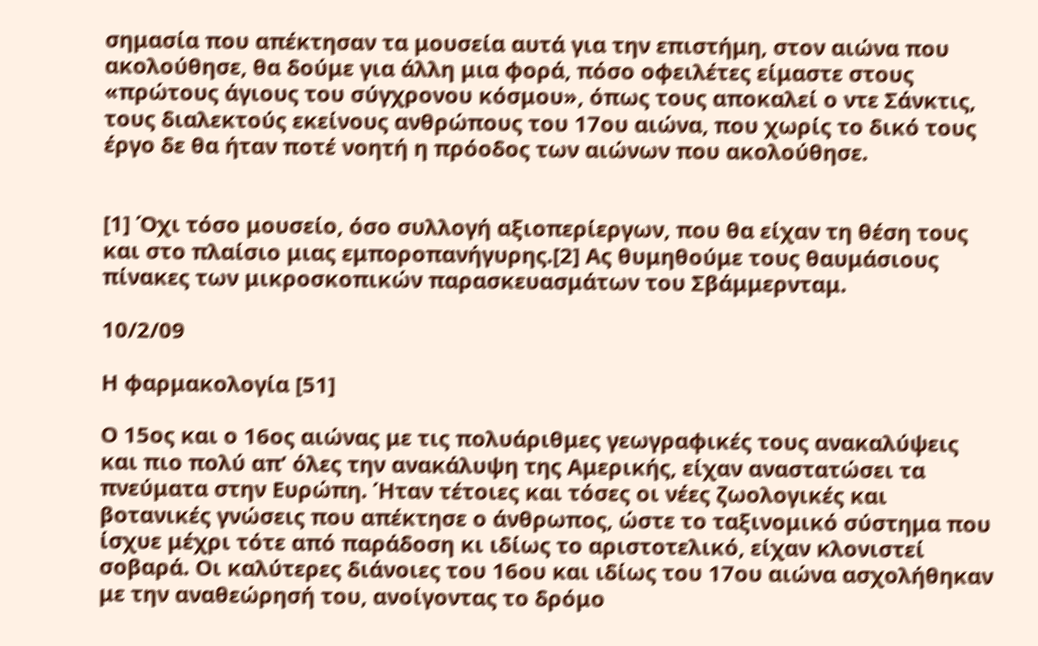σημασία που απέκτησαν τα μουσεία αυτά για την επιστήμη, στον αιώνα που ακολούθησε, θα δούμε για άλλη μια φορά, πόσο οφειλέτες είμαστε στους «πρώτους άγιους του σύγχρονου κόσμου», όπως τους αποκαλεί ο ντε Σάνκτις, τους διαλεκτούς εκείνους ανθρώπους του 17ου αιώνα, που χωρίς το δικό τους έργο δε θα ήταν ποτέ νοητή η πρόοδος των αιώνων που ακολούθησε.


[1] Όχι τόσο μουσείο, όσο συλλογή αξιοπερίεργων, που θα είχαν τη θέση τους και στο πλαίσιο μιας εμποροπανήγυρης.[2] Ας θυμηθούμε τους θαυμάσιους πίνακες των μικροσκοπικών παρασκευασμάτων του Σβάμμερνταμ.

10/2/09

Η φαρμακολογία [51]

Ο 15ος και ο 16ος αιώνας με τις πολυάριθμες γεωγραφικές τους ανακαλύψεις και πιο πολύ απ’ όλες την ανακάλυψη της Αμερικής, είχαν αναστατώσει τα πνεύματα στην Ευρώπη. Ήταν τέτοιες και τόσες οι νέες ζωολογικές και βοτανικές γνώσεις που απέκτησε ο άνθρωπος, ώστε το ταξινομικό σύστημα που ίσχυε μέχρι τότε από παράδοση κι ιδίως το αριστοτελικό, είχαν κλονιστεί σοβαρά. Οι καλύτερες διάνοιες του 16ου και ιδίως του 17ου αιώνα ασχολήθηκαν με την αναθεώρησή του, ανοίγοντας το δρόμο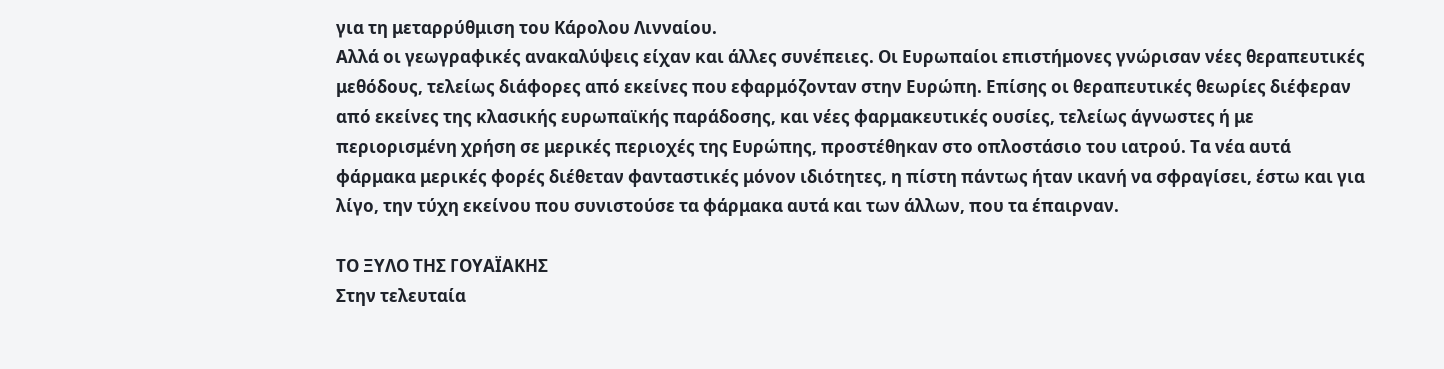για τη μεταρρύθμιση του Κάρολου Λινναίου.
Αλλά οι γεωγραφικές ανακαλύψεις είχαν και άλλες συνέπειες. Οι Ευρωπαίοι επιστήμονες γνώρισαν νέες θεραπευτικές μεθόδους, τελείως διάφορες από εκείνες που εφαρμόζονταν στην Ευρώπη. Επίσης οι θεραπευτικές θεωρίες διέφεραν από εκείνες της κλασικής ευρωπαϊκής παράδοσης, και νέες φαρμακευτικές ουσίες, τελείως άγνωστες ή με περιορισμένη χρήση σε μερικές περιοχές της Ευρώπης, προστέθηκαν στο οπλοστάσιο του ιατρού. Τα νέα αυτά φάρμακα μερικές φορές διέθεταν φανταστικές μόνον ιδιότητες, η πίστη πάντως ήταν ικανή να σφραγίσει, έστω και για λίγο, την τύχη εκείνου που συνιστούσε τα φάρμακα αυτά και των άλλων, που τα έπαιρναν.

ΤΟ ΞΥΛΟ ΤΗΣ ΓΟΥΑΪΑΚΗΣ
Στην τελευταία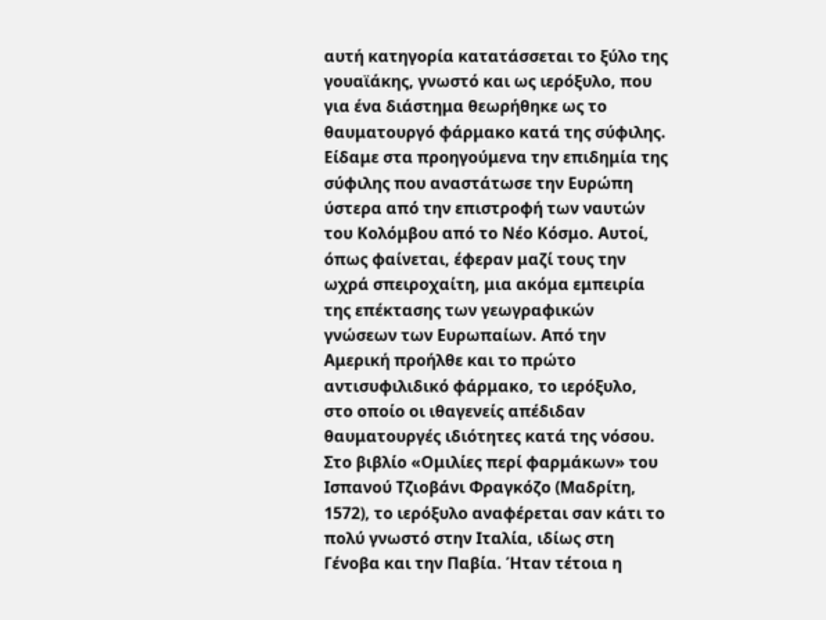αυτή κατηγορία κατατάσσεται το ξύλο της γουαϊάκης, γνωστό και ως ιερόξυλο, που για ένα διάστημα θεωρήθηκε ως το θαυματουργό φάρμακο κατά της σύφιλης.
Είδαμε στα προηγούμενα την επιδημία της σύφιλης που αναστάτωσε την Ευρώπη ύστερα από την επιστροφή των ναυτών του Κολόμβου από το Νέο Κόσμο. Αυτοί, όπως φαίνεται, έφεραν μαζί τους την ωχρά σπειροχαίτη, μια ακόμα εμπειρία της επέκτασης των γεωγραφικών γνώσεων των Ευρωπαίων. Από την Αμερική προήλθε και το πρώτο αντισυφιλιδικό φάρμακο, το ιερόξυλο, στο οποίο οι ιθαγενείς απέδιδαν θαυματουργές ιδιότητες κατά της νόσου.
Στο βιβλίο «Ομιλίες περί φαρμάκων» του Ισπανού Τζιοβάνι Φραγκόζο (Μαδρίτη, 1572), το ιερόξυλο αναφέρεται σαν κάτι το πολύ γνωστό στην Ιταλία, ιδίως στη Γένοβα και την Παβία. Ήταν τέτοια η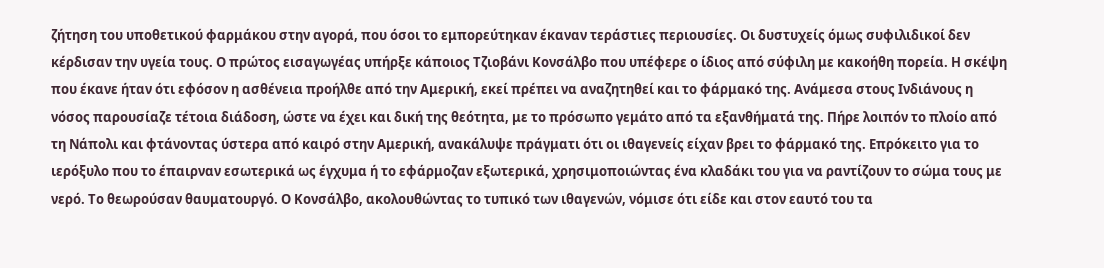ζήτηση του υποθετικού φαρμάκου στην αγορά, που όσοι το εμπορεύτηκαν έκαναν τεράστιες περιουσίες. Οι δυστυχείς όμως συφιλιδικοί δεν κέρδισαν την υγεία τους. Ο πρώτος εισαγωγέας υπήρξε κάποιος Τζιοβάνι Κονσάλβο που υπέφερε ο ίδιος από σύφιλη με κακοήθη πορεία. Η σκέψη που έκανε ήταν ότι εφόσον η ασθένεια προήλθε από την Αμερική, εκεί πρέπει να αναζητηθεί και το φάρμακό της. Ανάμεσα στους Ινδιάνους η νόσος παρουσίαζε τέτοια διάδοση, ώστε να έχει και δική της θεότητα, με το πρόσωπο γεμάτο από τα εξανθήματά της. Πήρε λοιπόν το πλοίο από τη Νάπολι και φτάνοντας ύστερα από καιρό στην Αμερική, ανακάλυψε πράγματι ότι οι ιθαγενείς είχαν βρει το φάρμακό της. Επρόκειτο για το ιερόξυλο που το έπαιρναν εσωτερικά ως έγχυμα ή το εφάρμοζαν εξωτερικά, χρησιμοποιώντας ένα κλαδάκι του για να ραντίζουν το σώμα τους με νερό. Το θεωρούσαν θαυματουργό. Ο Κονσάλβο, ακολουθώντας το τυπικό των ιθαγενών, νόμισε ότι είδε και στον εαυτό του τα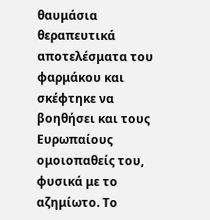θαυμάσια θεραπευτικά αποτελέσματα του φαρμάκου και σκέφτηκε να βοηθήσει και τους Ευρωπαίους ομοιοπαθείς του, φυσικά με το αζημίωτο. Το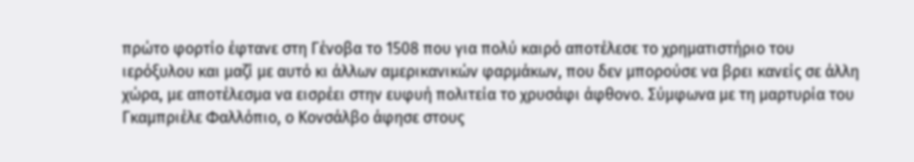πρώτο φορτίο έφτανε στη Γένοβα το 1508 που για πολύ καιρό αποτέλεσε το χρηματιστήριο του ιερόξυλου και μαζί με αυτό κι άλλων αμερικανικών φαρμάκων, που δεν μπορούσε να βρει κανείς σε άλλη χώρα, με αποτέλεσμα να εισρέει στην ευφυή πολιτεία το χρυσάφι άφθονο. Σύμφωνα με τη μαρτυρία του Γκαμπριέλε Φαλλόπιο, ο Κονσάλβο άφησε στους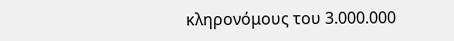κληρονόμους του 3.000.000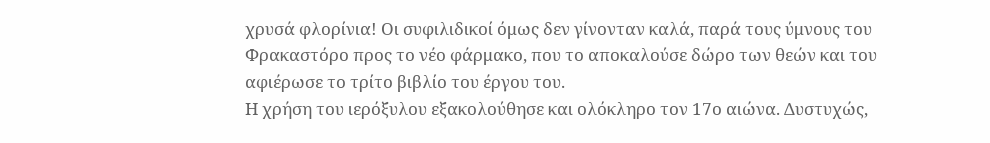χρυσά φλορίνια! Οι συφιλιδικοί όμως δεν γίνονταν καλά, παρά τους ύμνους του Φρακαστόρο προς το νέο φάρμακο, που το αποκαλούσε δώρο των θεών και του αφιέρωσε το τρίτο βιβλίο του έργου του.
Η χρήση του ιερόξυλου εξακολούθησε και ολόκληρο τον 17ο αιώνα. Δυστυχώς,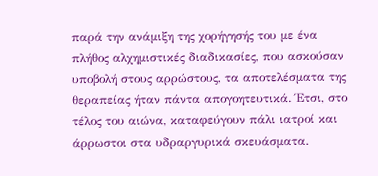παρά την ανάμιξη της χορήγησής του με ένα πλήθος αλχημιστικές διαδικασίες, που ασκούσαν υποβολή στους αρρώστους, τα αποτελέσματα της θεραπείας ήταν πάντα απογοητευτικά. Έτσι, στο τέλος του αιώνα, καταφεύγουν πάλι ιατροί και άρρωστοι στα υδραργυρικά σκευάσματα.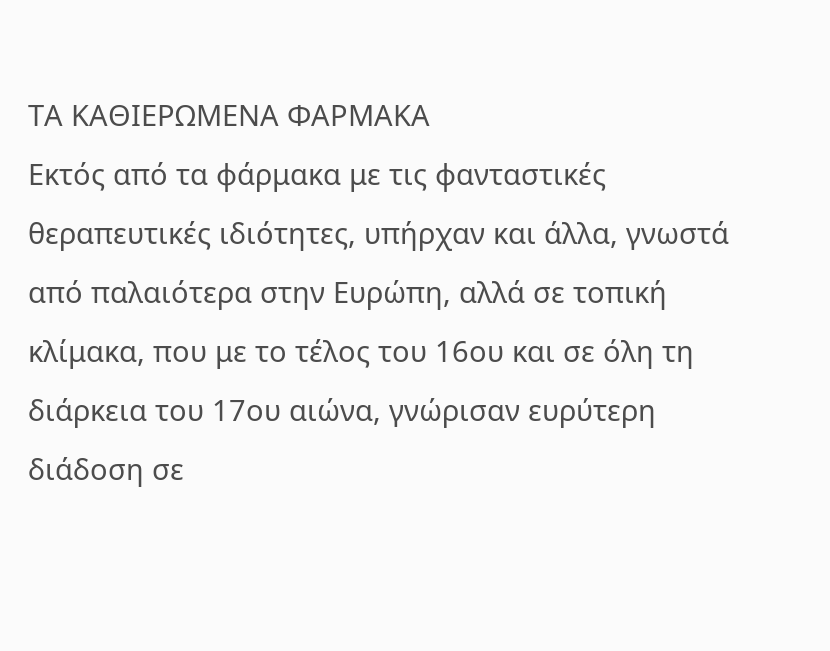ΤΑ ΚΑΘΙΕΡΩΜΕΝΑ ΦΑΡΜΑΚΑ
Εκτός από τα φάρμακα με τις φανταστικές θεραπευτικές ιδιότητες, υπήρχαν και άλλα, γνωστά από παλαιότερα στην Ευρώπη, αλλά σε τοπική κλίμακα, που με το τέλος του 16ου και σε όλη τη διάρκεια του 17ου αιώνα, γνώρισαν ευρύτερη διάδοση σε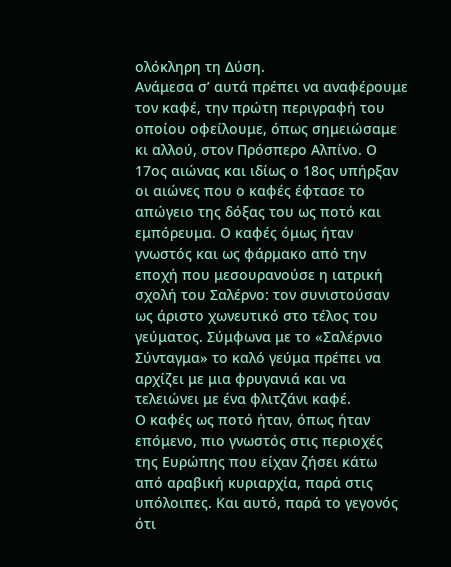ολόκληρη τη Δύση.
Ανάμεσα σ’ αυτά πρέπει να αναφέρουμε τον καφέ, την πρώτη περιγραφή του οποίου οφείλουμε, όπως σημειώσαμε κι αλλού, στον Πρόσπερο Αλπίνο. Ο 17ος αιώνας και ιδίως ο 18ος υπήρξαν οι αιώνες που ο καφές έφτασε το απώγειο της δόξας του ως ποτό και εμπόρευμα. Ο καφές όμως ήταν γνωστός και ως φάρμακο από την εποχή που μεσουρανούσε η ιατρική σχολή του Σαλέρνο: τον συνιστούσαν ως άριστο χωνευτικό στο τέλος του γεύματος. Σύμφωνα με το «Σαλέρνιο Σύνταγμα» το καλό γεύμα πρέπει να αρχίζει με μια φρυγανιά και να τελειώνει με ένα φλιτζάνι καφέ.
Ο καφές ως ποτό ήταν, όπως ήταν επόμενο, πιο γνωστός στις περιοχές της Ευρώπης που είχαν ζήσει κάτω από αραβική κυριαρχία, παρά στις υπόλοιπες. Και αυτό, παρά το γεγονός ότι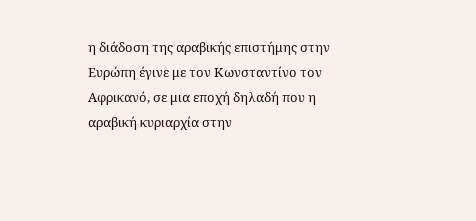η διάδοση της αραβικής επιστήμης στην Ευρώπη έγινε με τον Κωνσταντίνο τον Αφρικανό, σε μια εποχή δηλαδή που η αραβική κυριαρχία στην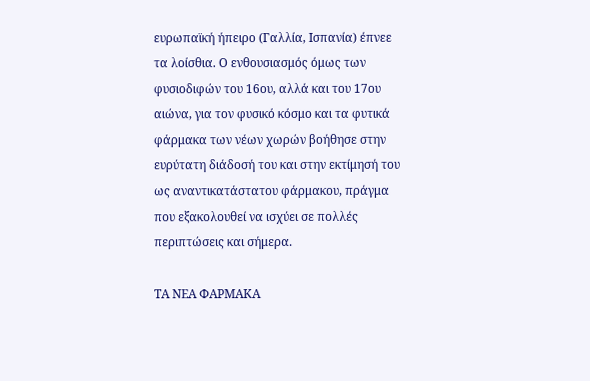ευρωπαϊκή ήπειρο (Γαλλία, Ισπανία) έπνεε τα λοίσθια. Ο ενθουσιασμός όμως των φυσιοδιφών του 16ου, αλλά και του 17ου αιώνα, για τον φυσικό κόσμο και τα φυτικά φάρμακα των νέων χωρών βοήθησε στην ευρύτατη διάδοσή του και στην εκτίμησή του ως αναντικατάστατου φάρμακου, πράγμα που εξακολουθεί να ισχύει σε πολλές περιπτώσεις και σήμερα.

ΤΑ ΝΕΑ ΦΑΡΜΑΚΑ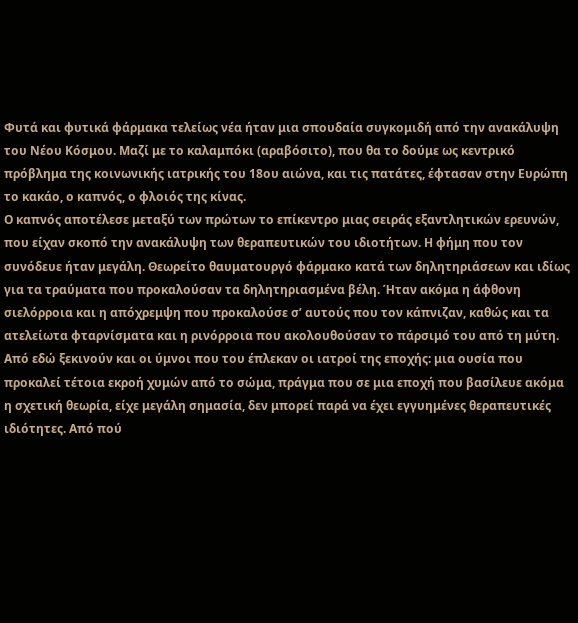Φυτά και φυτικά φάρμακα τελείως νέα ήταν μια σπουδαία συγκομιδή από την ανακάλυψη του Νέου Κόσμου. Μαζί με το καλαμπόκι (αραβόσιτο), που θα το δούμε ως κεντρικό πρόβλημα της κοινωνικής ιατρικής του 18ου αιώνα, και τις πατάτες, έφτασαν στην Ευρώπη το κακάο, ο καπνός, ο φλοιός της κίνας.
Ο καπνός αποτέλεσε μεταξύ των πρώτων το επίκεντρο μιας σειράς εξαντλητικών ερευνών, που είχαν σκοπό την ανακάλυψη των θεραπευτικών του ιδιοτήτων. Η φήμη που τον συνόδευε ήταν μεγάλη. Θεωρείτο θαυματουργό φάρμακο κατά των δηλητηριάσεων και ιδίως για τα τραύματα που προκαλούσαν τα δηλητηριασμένα βέλη. Ήταν ακόμα η άφθονη σιελόρροια και η απόχρεμψη που προκαλούσε σ’ αυτούς που τον κάπνιζαν, καθώς και τα ατελείωτα φταρνίσματα και η ρινόρροια που ακολουθούσαν το πάρσιμό του από τη μύτη.
Από εδώ ξεκινούν και οι ύμνοι που του έπλεκαν οι ιατροί της εποχής: μια ουσία που προκαλεί τέτοια εκροή χυμών από το σώμα, πράγμα που σε μια εποχή που βασίλευε ακόμα η σχετική θεωρία, είχε μεγάλη σημασία, δεν μπορεί παρά να έχει εγγυημένες θεραπευτικές ιδιότητες. Από πού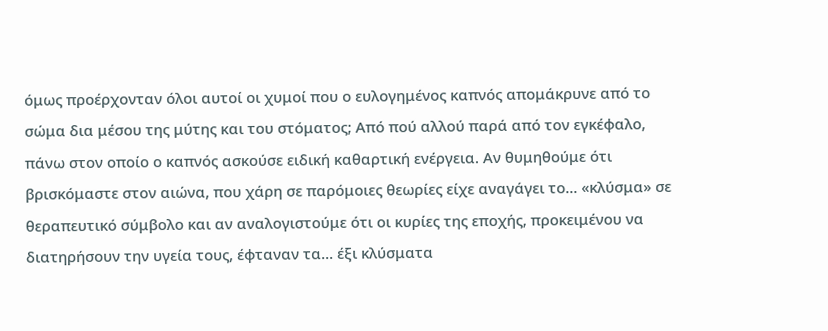όμως προέρχονταν όλοι αυτοί οι χυμοί που ο ευλογημένος καπνός απομάκρυνε από το σώμα δια μέσου της μύτης και του στόματος; Από πού αλλού παρά από τον εγκέφαλο, πάνω στον οποίο ο καπνός ασκούσε ειδική καθαρτική ενέργεια. Αν θυμηθούμε ότι βρισκόμαστε στον αιώνα, που χάρη σε παρόμοιες θεωρίες είχε αναγάγει το... «κλύσμα» σε θεραπευτικό σύμβολο και αν αναλογιστούμε ότι οι κυρίες της εποχής, προκειμένου να διατηρήσουν την υγεία τους, έφταναν τα... έξι κλύσματα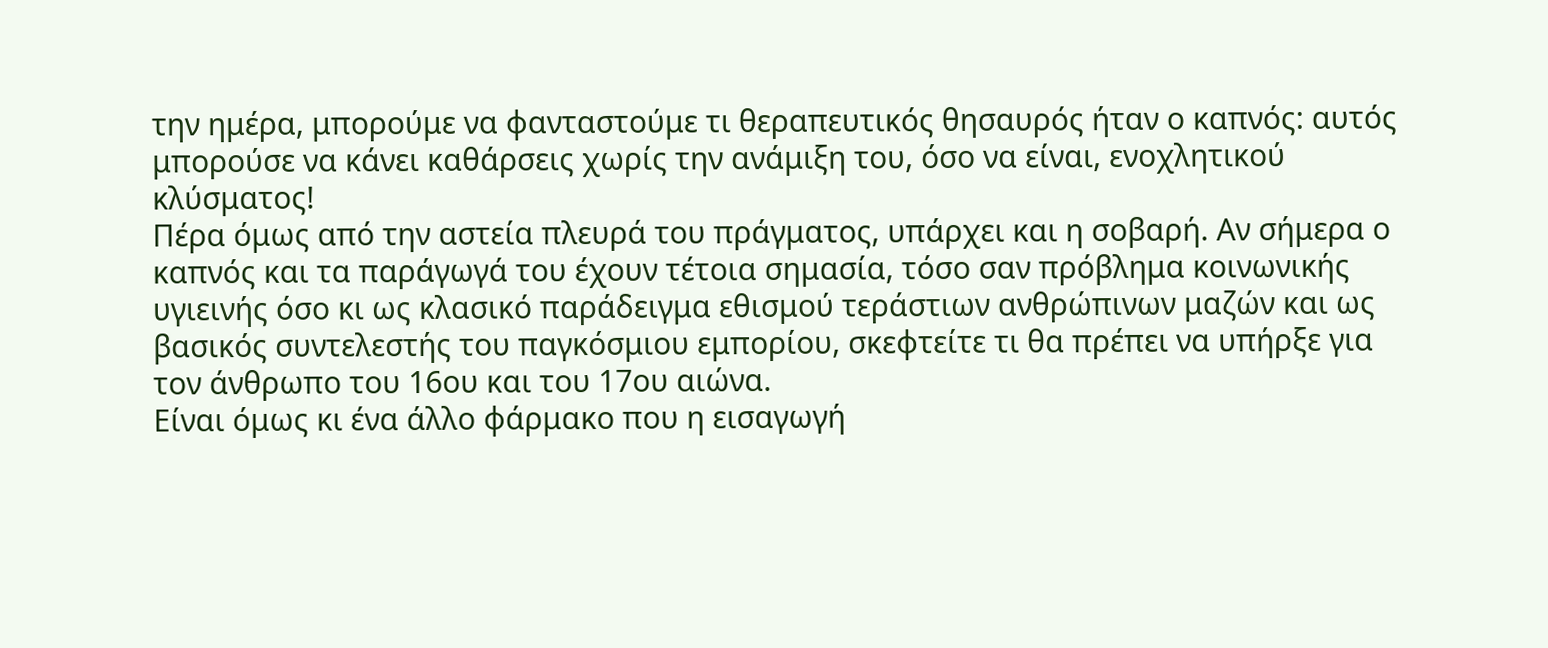την ημέρα, μπορούμε να φανταστούμε τι θεραπευτικός θησαυρός ήταν ο καπνός: αυτός μπορούσε να κάνει καθάρσεις χωρίς την ανάμιξη του, όσο να είναι, ενοχλητικού κλύσματος!
Πέρα όμως από την αστεία πλευρά του πράγματος, υπάρχει και η σοβαρή. Αν σήμερα ο καπνός και τα παράγωγά του έχουν τέτοια σημασία, τόσο σαν πρόβλημα κοινωνικής υγιεινής όσο κι ως κλασικό παράδειγμα εθισμού τεράστιων ανθρώπινων μαζών και ως βασικός συντελεστής του παγκόσμιου εμπορίου, σκεφτείτε τι θα πρέπει να υπήρξε για τον άνθρωπο του 16ου και του 17ου αιώνα.
Είναι όμως κι ένα άλλο φάρμακο που η εισαγωγή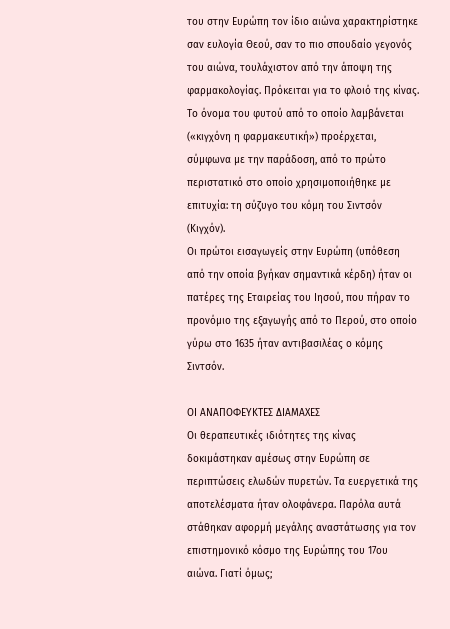του στην Ευρώπη τον ίδιο αιώνα χαρακτηρίστηκε σαν ευλογία Θεού, σαν το πιο σπουδαίο γεγονός του αιώνα, τουλάχιστον από την άποψη της φαρμακολογίας. Πρόκειται για το φλοιό της κίνας. Το όνομα του φυτού από το οποίο λαμβάνεται («κιγχόνη η φαρμακευτική») προέρχεται, σύμφωνα με την παράδοση, από το πρώτο περιστατικό στο οποίο χρησιμοποιήθηκε με επιτυχία: τη σύζυγο του κόμη του Σιντσόν (Κιγχόν).
Οι πρώτοι εισαγωγείς στην Ευρώπη (υπόθεση από την οποία βγήκαν σημαντικά κέρδη) ήταν οι πατέρες της Εταιρείας του Ιησού, που πήραν το προνόμιο της εξαγωγής από το Περού, στο οποίο γύρω στο 1635 ήταν αντιβασιλέας ο κόμης Σιντσόν.

ΟΙ ΑΝΑΠΟΦΕΥΚΤΕΣ ΔΙΑΜΑΧΕΣ
Οι θεραπευτικές ιδιότητες της κίνας δοκιμάστηκαν αμέσως στην Ευρώπη σε περιπτώσεις ελωδών πυρετών. Τα ευεργετικά της αποτελέσματα ήταν ολοφάνερα. Παρόλα αυτά στάθηκαν αφορμή μεγάλης αναστάτωσης για τον επιστημονικό κόσμο της Ευρώπης του 17ου αιώνα. Γιατί όμως;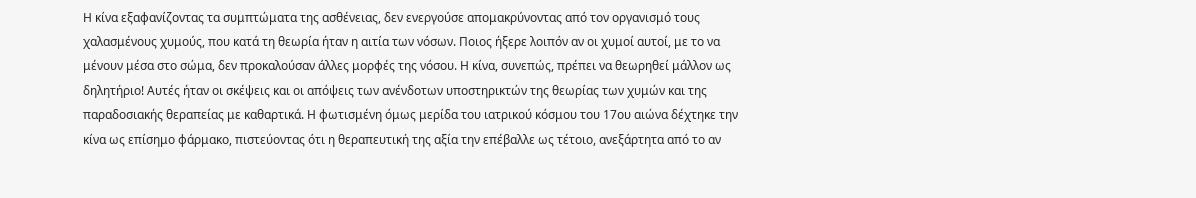Η κίνα εξαφανίζοντας τα συμπτώματα της ασθένειας, δεν ενεργούσε απομακρύνοντας από τον οργανισμό τους χαλασμένους χυμούς, που κατά τη θεωρία ήταν η αιτία των νόσων. Ποιος ήξερε λοιπόν αν οι χυμοί αυτοί, με το να μένουν μέσα στο σώμα, δεν προκαλούσαν άλλες μορφές της νόσου. Η κίνα, συνεπώς, πρέπει να θεωρηθεί μάλλον ως δηλητήριο! Αυτές ήταν οι σκέψεις και οι απόψεις των ανένδοτων υποστηρικτών της θεωρίας των χυμών και της παραδοσιακής θεραπείας με καθαρτικά. Η φωτισμένη όμως μερίδα του ιατρικού κόσμου του 17ου αιώνα δέχτηκε την κίνα ως επίσημο φάρμακο, πιστεύοντας ότι η θεραπευτική της αξία την επέβαλλε ως τέτοιο, ανεξάρτητα από το αν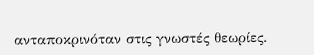ανταποκρινόταν στις γνωστές θεωρίες.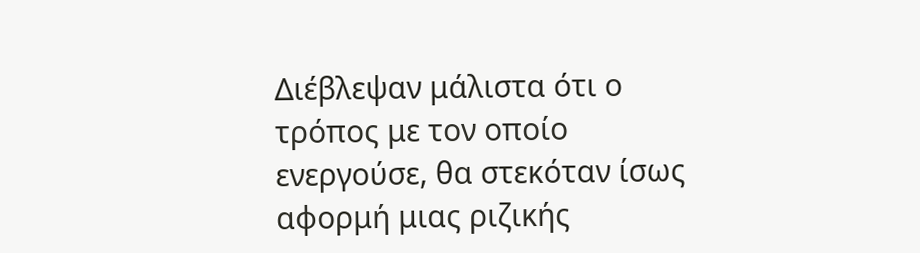Διέβλεψαν μάλιστα ότι ο τρόπος με τον οποίο ενεργούσε, θα στεκόταν ίσως αφορμή μιας ριζικής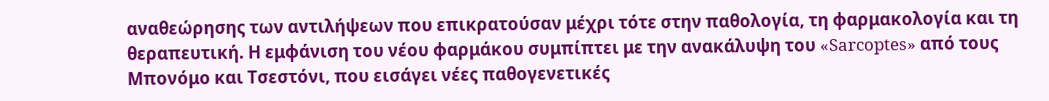αναθεώρησης των αντιλήψεων που επικρατούσαν μέχρι τότε στην παθολογία, τη φαρμακολογία και τη θεραπευτική. Η εμφάνιση του νέου φαρμάκου συμπίπτει με την ανακάλυψη του «Sarcoptes» από τους Μπονόμο και Τσεστόνι, που εισάγει νέες παθογενετικές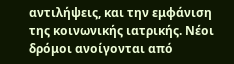αντιλήψεις, και την εμφάνιση της κοινωνικής ιατρικής. Νέοι δρόμοι ανοίγονται από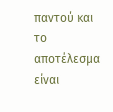παντού και το αποτέλεσμα είναι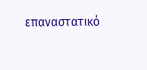επαναστατικό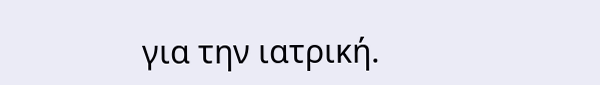για την ιατρική.